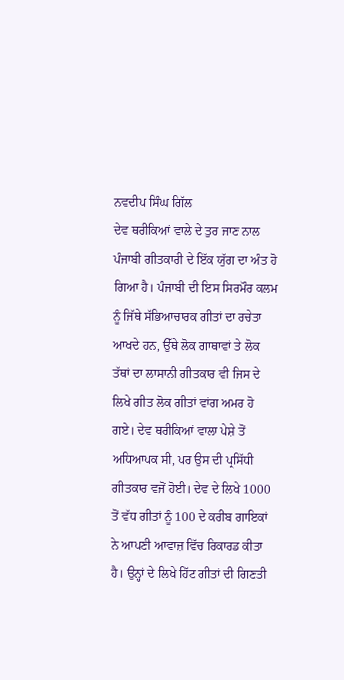ਨਵਦੀਪ ਸਿੰਘ ਗਿੱਲ
ਦੇਵ ਥਰੀਕਿਆਂ ਵਾਲੇ ਦੇ ਤੁਰ ਜਾਣ ਨਾਲ ਪੰਜਾਬੀ ਗੀਤਕਾਰੀ ਦੇ ਇੱਕ ਯੁੱਗ ਦਾ ਅੰਤ ਹੋ ਗਿਆ ਹੈ। ਪੰਜਾਬੀ ਦੀ ਇਸ ਸਿਰਮੌਰ ਕਲਮ ਨੂੰ ਜਿੱਥੇ ਸੱਭਿਆਚਾਰਕ ਗੀਤਾਂ ਦਾ ਰਚੇਤਾ ਆਖਦੇ ਹਨ, ਉੱਥੇ ਲੋਕ ਗਾਥਾਵਾਂ ਤੇ ਲੋਕ ਤੱਥਾਂ ਦਾ ਲਾਸਾਨੀ ਗੀਤਕਾਰ ਵੀ ਜਿਸ ਦੇ ਲਿਖੇ ਗੀਤ ਲੋਕ ਗੀਤਾਂ ਵਾਂਗ ਅਮਰ ਹੋ ਗਏ। ਦੇਵ ਥਰੀਕਿਆਂ ਵਾਲਾ ਪੇਸ਼ੇ ਤੋਂ ਅਧਿਆਪਕ ਸੀ, ਪਰ ਉਸ ਦੀ ਪ੍ਰਸਿੱਧੀ ਗੀਤਕਾਰ ਵਜੋਂ ਹੋਈ। ਦੇਵ ਦੇ ਲਿਖੇ 1000 ਤੋਂ ਵੱਧ ਗੀਤਾਂ ਨੂੰ 100 ਦੇ ਕਰੀਬ ਗਾਇਕਾਂ ਨੇ ਆਪਣੀ ਆਵਾਜ਼ ਵਿੱਚ ਰਿਕਾਰਡ ਕੀਤਾ ਹੈ। ਉਨ੍ਹਾਂ ਦੇ ਲਿਖੇ ਹਿੱਟ ਗੀਤਾਂ ਦੀ ਗਿਣਤੀ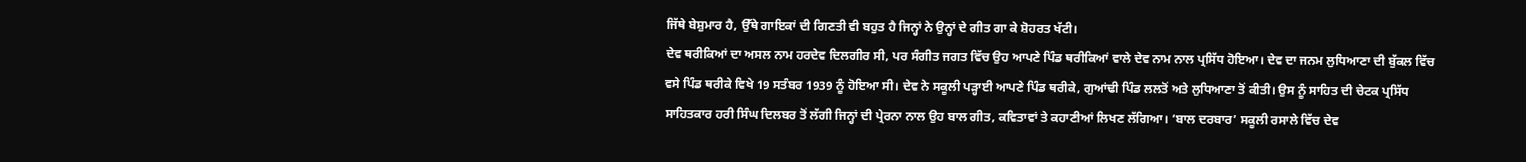ਜਿੱਥੇ ਬੇਸ਼ੁਮਾਰ ਹੈ, ਉੱਥੇ ਗਾਇਕਾਂ ਦੀ ਗਿਣਤੀ ਵੀ ਬਹੁਤ ਹੈ ਜਿਨ੍ਹਾਂ ਨੇ ਉਨ੍ਹਾਂ ਦੇ ਗੀਤ ਗਾ ਕੇ ਸ਼ੋਹਰਤ ਖੱਟੀ।
ਦੇਵ ਥਰੀਕਿਆਂ ਦਾ ਅਸਲ ਨਾਮ ਹਰਦੇਵ ਦਿਲਗੀਰ ਸੀ, ਪਰ ਸੰਗੀਤ ਜਗਤ ਵਿੱਚ ਉਹ ਆਪਣੇ ਪਿੰਡ ਥਰੀਕਿਆਂ ਵਾਲੇ ਦੇਵ ਨਾਮ ਨਾਲ ਪ੍ਰਸਿੱਧ ਹੋਇਆ। ਦੇਵ ਦਾ ਜਨਮ ਲੁਧਿਆਣਾ ਦੀ ਬੁੱਕਲ ਵਿੱਚ ਵਸੇ ਪਿੰਡ ਥਰੀਕੇ ਵਿਖੇ 19 ਸਤੰਬਰ 1939 ਨੂੰ ਹੋਇਆ ਸੀ। ਦੇਵ ਨੇ ਸਕੂਲੀ ਪੜ੍ਹਾਈ ਆਪਣੇ ਪਿੰਡ ਥਰੀਕੇ, ਗੁਆਂਢੀ ਪਿੰਡ ਲਲਤੋਂ ਅਤੇ ਲੁਧਿਆਣਾ ਤੋਂ ਕੀਤੀ। ਉਸ ਨੂੰ ਸਾਹਿਤ ਦੀ ਚੇਟਕ ਪ੍ਰਸਿੱਧ ਸਾਹਿਤਕਾਰ ਹਰੀ ਸਿੰਘ ਦਿਲਬਰ ਤੋਂ ਲੱਗੀ ਜਿਨ੍ਹਾਂ ਦੀ ਪ੍ਰੇਰਨਾ ਨਾਲ ਉਹ ਬਾਲ ਗੀਤ, ਕਵਿਤਾਵਾਂ ਤੇ ਕਹਾਣੀਆਂ ਲਿਖਣ ਲੱਗਿਆ। ‘ਬਾਲ ਦਰਬਾਰ’ ਸਕੂਲੀ ਰਸਾਲੇ ਵਿੱਚ ਦੇਵ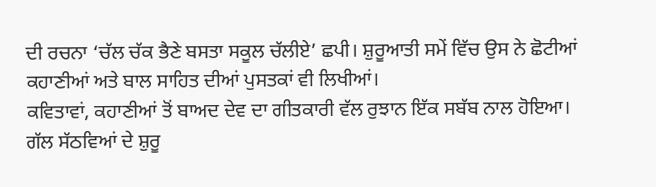ਦੀ ਰਚਨਾ ‘ਚੱਲ ਚੱਕ ਭੈਣੇ ਬਸਤਾ ਸਕੂਲ ਚੱਲੀਏ’ ਛਪੀ। ਸ਼ੁਰੂਆਤੀ ਸਮੇਂ ਵਿੱਚ ਉਸ ਨੇ ਛੋਟੀਆਂ ਕਹਾਣੀਆਂ ਅਤੇ ਬਾਲ ਸਾਹਿਤ ਦੀਆਂ ਪੁਸਤਕਾਂ ਵੀ ਲਿਖੀਆਂ।
ਕਵਿਤਾਵਾਂ, ਕਹਾਣੀਆਂ ਤੋਂ ਬਾਅਦ ਦੇਵ ਦਾ ਗੀਤਕਾਰੀ ਵੱਲ ਰੁਝਾਨ ਇੱਕ ਸਬੱਬ ਨਾਲ ਹੋਇਆ। ਗੱਲ ਸੱਠਵਿਆਂ ਦੇ ਸ਼ੁਰੂ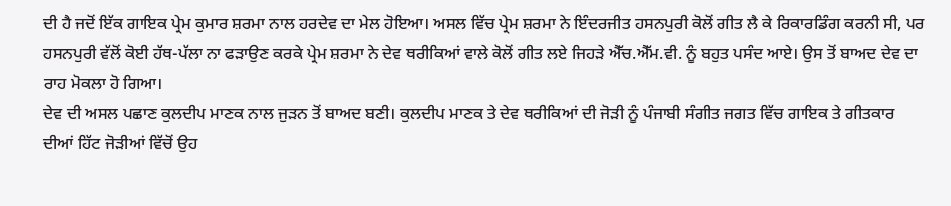ਦੀ ਹੈ ਜਦੋਂ ਇੱਕ ਗਾਇਕ ਪ੍ਰੇਮ ਕੁਮਾਰ ਸ਼ਰਮਾ ਨਾਲ ਹਰਦੇਵ ਦਾ ਮੇਲ ਹੋਇਆ। ਅਸਲ ਵਿੱਚ ਪ੍ਰੇਮ ਸ਼ਰਮਾ ਨੇ ਇੰਦਰਜੀਤ ਹਸਨਪੁਰੀ ਕੋਲੋਂ ਗੀਤ ਲੈ ਕੇ ਰਿਕਾਰਡਿੰਗ ਕਰਨੀ ਸੀ, ਪਰ ਹਸਨਪੁਰੀ ਵੱਲੋਂ ਕੋਈ ਹੱਥ-ਪੱਲਾ ਨਾ ਫੜਾਉਣ ਕਰਕੇ ਪ੍ਰੇਮ ਸ਼ਰਮਾ ਨੇ ਦੇਵ ਥਰੀਕਿਆਂ ਵਾਲੇ ਕੋਲੋਂ ਗੀਤ ਲਏ ਜਿਹੜੇ ਐੱਚ.ਐੱਮ.ਵੀ. ਨੂੰ ਬਹੁਤ ਪਸੰਦ ਆਏ। ਉਸ ਤੋਂ ਬਾਅਦ ਦੇਵ ਦਾ ਰਾਹ ਮੋਕਲਾ ਹੋ ਗਿਆ।
ਦੇਵ ਦੀ ਅਸਲ ਪਛਾਣ ਕੁਲਦੀਪ ਮਾਣਕ ਨਾਲ ਜੁੜਨ ਤੋਂ ਬਾਅਦ ਬਣੀ। ਕੁਲਦੀਪ ਮਾਣਕ ਤੇ ਦੇਵ ਥਰੀਕਿਆਂ ਦੀ ਜੋੜੀ ਨੂੰ ਪੰਜਾਬੀ ਸੰਗੀਤ ਜਗਤ ਵਿੱਚ ਗਾਇਕ ਤੇ ਗੀਤਕਾਰ ਦੀਆਂ ਹਿੱਟ ਜੋੜੀਆਂ ਵਿੱਚੋਂ ਉਹ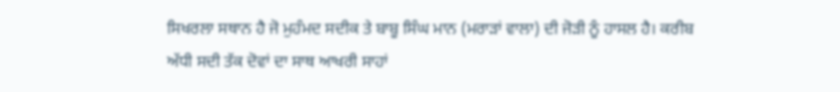ਸਿਖਰਲਾ ਸਥਾਨ ਹੈ ਜੋ ਮੁਹੰਮਦ ਸਦੀਕ ਤੇ ਬਾਬੂ ਸਿੰਘ ਮਾਨ (ਮਰਾੜਾਂ ਵਾਲਾ) ਦੀ ਜੋੜੀ ਨੂੰ ਹਾਸਲ ਹੈ। ਕਰੀਬ ਅੱਧੀ ਸਦੀ ਤੱਕ ਦੋਵਾਂ ਦਾ ਸਾਥ ਆਖਰੀ ਸਾਹਾਂ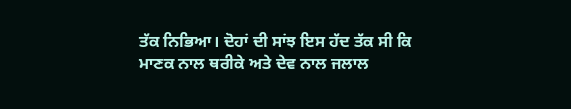ਤੱਕ ਨਿਭਿਆ। ਦੋਹਾਂ ਦੀ ਸਾਂਝ ਇਸ ਹੱਦ ਤੱਕ ਸੀ ਕਿ ਮਾਣਕ ਨਾਲ ਥਰੀਕੇ ਅਤੇ ਦੇਵ ਨਾਲ ਜਲਾਲ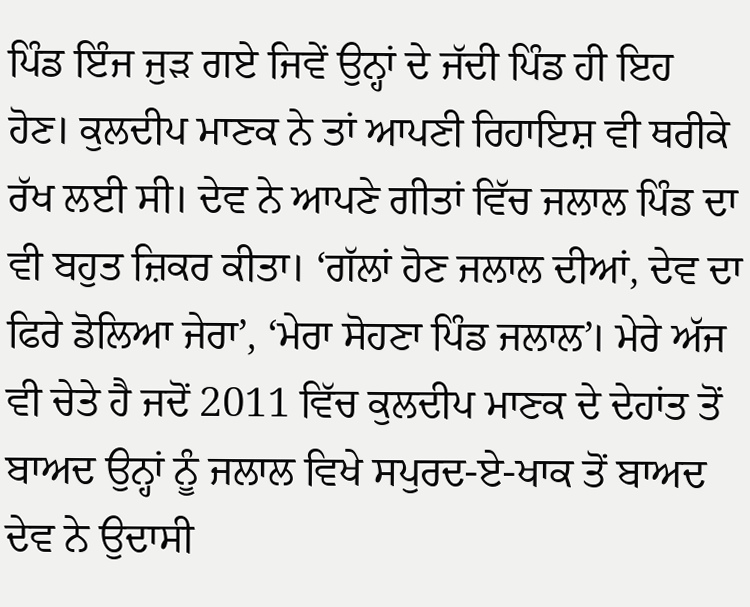ਪਿੰਡ ਇੰਜ ਜੁੜ ਗਏ ਜਿਵੇਂ ਉਨ੍ਹਾਂ ਦੇ ਜੱਦੀ ਪਿੰਡ ਹੀ ਇਹ ਹੋਣ। ਕੁਲਦੀਪ ਮਾਣਕ ਨੇ ਤਾਂ ਆਪਣੀ ਰਿਹਾਇਸ਼ ਵੀ ਥਰੀਕੇ ਰੱਖ ਲਈ ਸੀ। ਦੇਵ ਨੇ ਆਪਣੇ ਗੀਤਾਂ ਵਿੱਚ ਜਲਾਲ ਪਿੰਡ ਦਾ ਵੀ ਬਹੁਤ ਜ਼ਿਕਰ ਕੀਤਾ। ‘ਗੱਲਾਂ ਹੋਣ ਜਲਾਲ ਦੀਆਂ, ਦੇਵ ਦਾ ਫਿਰੇ ਡੋਲਿਆ ਜੇਰਾ’, ‘ਮੇਰਾ ਸੋਹਣਾ ਪਿੰਡ ਜਲਾਲ’। ਮੇਰੇ ਅੱਜ ਵੀ ਚੇਤੇ ਹੈ ਜਦੋਂ 2011 ਵਿੱਚ ਕੁਲਦੀਪ ਮਾਣਕ ਦੇ ਦੇਹਾਂਤ ਤੋਂ ਬਾਅਦ ਉਨ੍ਹਾਂ ਨੂੰ ਜਲਾਲ ਵਿਖੇ ਸਪੁਰਦ-ਏ-ਖਾਕ ਤੋਂ ਬਾਅਦ ਦੇਵ ਨੇ ਉਦਾਸੀ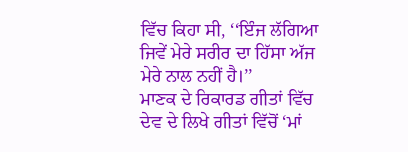ਵਿੱਚ ਕਿਹਾ ਸੀ, ‘‘ਇੰਜ ਲੱਗਿਆ ਜਿਵੇਂ ਮੇਰੇ ਸਰੀਰ ਦਾ ਹਿੱਸਾ ਅੱਜ ਮੇਰੇ ਨਾਲ ਨਹੀਂ ਹੈ।’’
ਮਾਣਕ ਦੇ ਰਿਕਾਰਡ ਗੀਤਾਂ ਵਿੱਚ ਦੇਵ ਦੇ ਲਿਖੇ ਗੀਤਾਂ ਵਿੱਚੋਂ ‘ਮਾਂ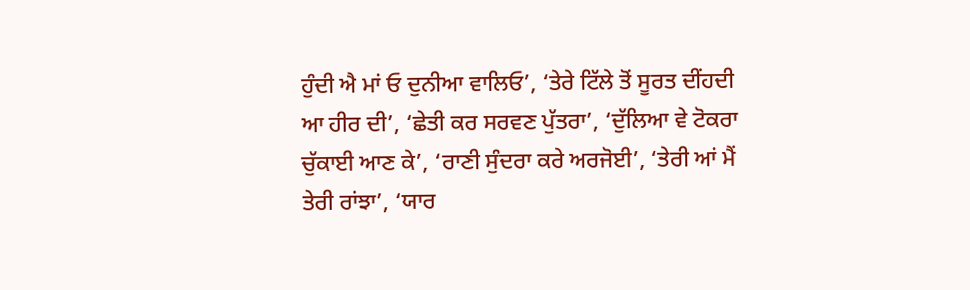ਹੁੰਦੀ ਐ ਮਾਂ ਓ ਦੁਨੀਆ ਵਾਲਿਓ’, ‘ਤੇਰੇ ਟਿੱਲੇ ਤੋਂ ਸੂਰਤ ਦੀਂਹਦੀ ਆ ਹੀਰ ਦੀ’, ‘ਛੇਤੀ ਕਰ ਸਰਵਣ ਪੁੱਤਰਾ’, ‘ਦੁੱਲਿਆ ਵੇ ਟੋਕਰਾ ਚੁੱਕਾਈ ਆਣ ਕੇ’, ‘ਰਾਣੀ ਸੁੰਦਰਾ ਕਰੇ ਅਰਜੋਈ’, ‘ਤੇਰੀ ਆਂ ਮੈਂ ਤੇਰੀ ਰਾਂਝਾ’, ‘ਯਾਰ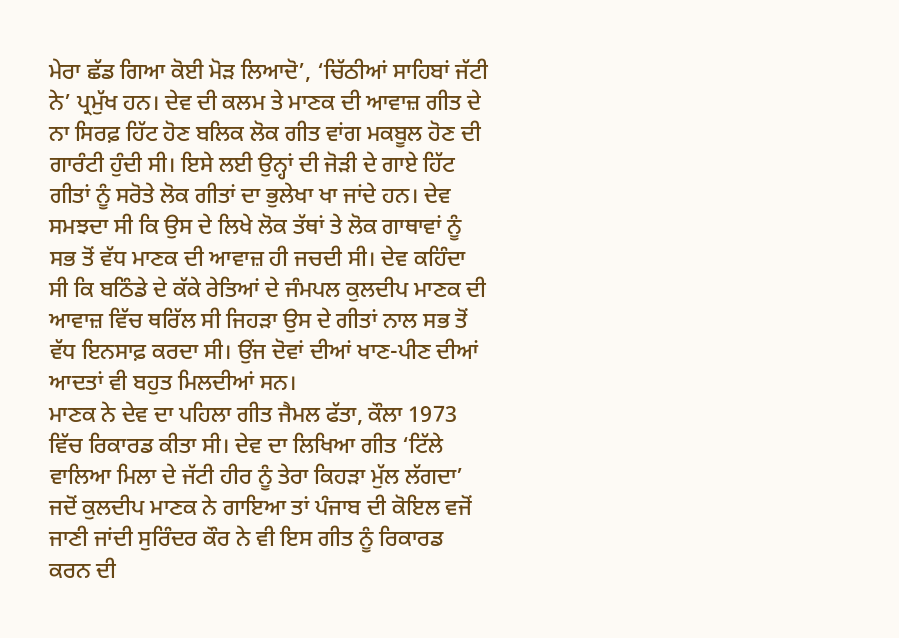ਮੇਰਾ ਛੱਡ ਗਿਆ ਕੋਈ ਮੋੜ ਲਿਆਦੋ’, ‘ਚਿੱਠੀਆਂ ਸਾਹਿਬਾਂ ਜੱਟੀ ਨੇ’ ਪ੍ਰਮੁੱਖ ਹਨ। ਦੇਵ ਦੀ ਕਲਮ ਤੇ ਮਾਣਕ ਦੀ ਆਵਾਜ਼ ਗੀਤ ਦੇ ਨਾ ਸਿਰਫ਼ ਹਿੱਟ ਹੋਣ ਬਲਿਕ ਲੋਕ ਗੀਤ ਵਾਂਗ ਮਕਬੂਲ ਹੋਣ ਦੀ ਗਾਰੰਟੀ ਹੁੰਦੀ ਸੀ। ਇਸੇ ਲਈ ਉਨ੍ਹਾਂ ਦੀ ਜੋੜੀ ਦੇ ਗਾਏ ਹਿੱਟ ਗੀਤਾਂ ਨੂੰ ਸਰੋਤੇ ਲੋਕ ਗੀਤਾਂ ਦਾ ਭੁਲੇਖਾ ਖਾ ਜਾਂਦੇ ਹਨ। ਦੇਵ ਸਮਝਦਾ ਸੀ ਕਿ ਉਸ ਦੇ ਲਿਖੇ ਲੋਕ ਤੱਥਾਂ ਤੇ ਲੋਕ ਗਾਥਾਵਾਂ ਨੂੰ ਸਭ ਤੋਂ ਵੱਧ ਮਾਣਕ ਦੀ ਆਵਾਜ਼ ਹੀ ਜਚਦੀ ਸੀ। ਦੇਵ ਕਹਿੰਦਾ ਸੀ ਕਿ ਬਠਿੰਡੇ ਦੇ ਕੱਕੇ ਰੇਤਿਆਂ ਦੇ ਜੰਮਪਲ ਕੁਲਦੀਪ ਮਾਣਕ ਦੀ ਆਵਾਜ਼ ਵਿੱਚ ਥਰਿੱਲ ਸੀ ਜਿਹੜਾ ਉਸ ਦੇ ਗੀਤਾਂ ਨਾਲ ਸਭ ਤੋਂ ਵੱਧ ਇਨਸਾਫ਼ ਕਰਦਾ ਸੀ। ਉਂਜ ਦੋਵਾਂ ਦੀਆਂ ਖਾਣ-ਪੀਣ ਦੀਆਂ ਆਦਤਾਂ ਵੀ ਬਹੁਤ ਮਿਲਦੀਆਂ ਸਨ।
ਮਾਣਕ ਨੇ ਦੇਵ ਦਾ ਪਹਿਲਾ ਗੀਤ ਜੈਮਲ ਫੱਤਾ, ਕੌਲਾ 1973 ਵਿੱਚ ਰਿਕਾਰਡ ਕੀਤਾ ਸੀ। ਦੇਵ ਦਾ ਲਿਖਿਆ ਗੀਤ ‘ਟਿੱਲੇ ਵਾਲਿਆ ਮਿਲਾ ਦੇ ਜੱਟੀ ਹੀਰ ਨੂੰ ਤੇਰਾ ਕਿਹੜਾ ਮੁੱਲ ਲੱਗਦਾ’ ਜਦੋਂ ਕੁਲਦੀਪ ਮਾਣਕ ਨੇ ਗਾਇਆ ਤਾਂ ਪੰਜਾਬ ਦੀ ਕੋਇਲ ਵਜੋਂ ਜਾਣੀ ਜਾਂਦੀ ਸੁਰਿੰਦਰ ਕੌਰ ਨੇ ਵੀ ਇਸ ਗੀਤ ਨੂੰ ਰਿਕਾਰਡ ਕਰਨ ਦੀ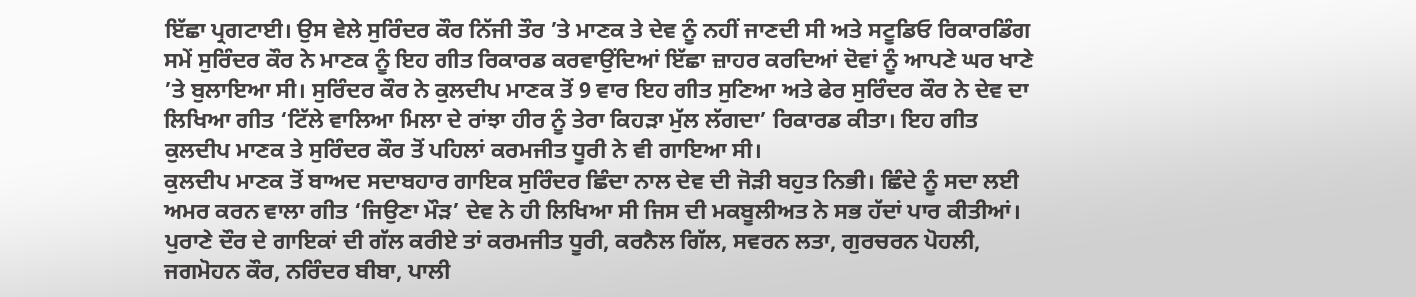ਇੱਛਾ ਪ੍ਰਗਟਾਈ। ਉਸ ਵੇਲੇ ਸੁਰਿੰਦਰ ਕੌਰ ਨਿੱਜੀ ਤੌਰ ’ਤੇ ਮਾਣਕ ਤੇ ਦੇਵ ਨੂੰ ਨਹੀਂ ਜਾਣਦੀ ਸੀ ਅਤੇ ਸਟੂਡਿਓ ਰਿਕਾਰਡਿੰਗ ਸਮੇਂ ਸੁਰਿੰਦਰ ਕੌਰ ਨੇ ਮਾਣਕ ਨੂੰ ਇਹ ਗੀਤ ਰਿਕਾਰਡ ਕਰਵਾਉਂਦਿਆਂ ਇੱਛਾ ਜ਼ਾਹਰ ਕਰਦਿਆਂ ਦੋਵਾਂ ਨੂੰ ਆਪਣੇ ਘਰ ਖਾਣੇ ’ਤੇ ਬੁਲਾਇਆ ਸੀ। ਸੁਰਿੰਦਰ ਕੌਰ ਨੇ ਕੁਲਦੀਪ ਮਾਣਕ ਤੋਂ 9 ਵਾਰ ਇਹ ਗੀਤ ਸੁਣਿਆ ਅਤੇ ਫੇਰ ਸੁਰਿੰਦਰ ਕੌਰ ਨੇ ਦੇਵ ਦਾ ਲਿਖਿਆ ਗੀਤ ‘ਟਿੱਲੇ ਵਾਲਿਆ ਮਿਲਾ ਦੇ ਰਾਂਝਾ ਹੀਰ ਨੂੰ ਤੇਰਾ ਕਿਹੜਾ ਮੁੱਲ ਲੱਗਦਾ’ ਰਿਕਾਰਡ ਕੀਤਾ। ਇਹ ਗੀਤ ਕੁਲਦੀਪ ਮਾਣਕ ਤੇ ਸੁਰਿੰਦਰ ਕੌਰ ਤੋਂ ਪਹਿਲਾਂ ਕਰਮਜੀਤ ਧੂਰੀ ਨੇ ਵੀ ਗਾਇਆ ਸੀ।
ਕੁਲਦੀਪ ਮਾਣਕ ਤੋਂ ਬਾਅਦ ਸਦਾਬਹਾਰ ਗਾਇਕ ਸੁਰਿੰਦਰ ਛਿੰਦਾ ਨਾਲ ਦੇਵ ਦੀ ਜੋੜੀ ਬਹੁਤ ਨਿਭੀ। ਛਿੰਦੇ ਨੂੰ ਸਦਾ ਲਈ ਅਮਰ ਕਰਨ ਵਾਲਾ ਗੀਤ ‘ਜਿਉਣਾ ਮੌੜ’ ਦੇਵ ਨੇ ਹੀ ਲਿਖਿਆ ਸੀ ਜਿਸ ਦੀ ਮਕਬੂਲੀਅਤ ਨੇ ਸਭ ਹੱਦਾਂ ਪਾਰ ਕੀਤੀਆਂ। ਪੁਰਾਣੇ ਦੌਰ ਦੇ ਗਾਇਕਾਂ ਦੀ ਗੱਲ ਕਰੀਏ ਤਾਂ ਕਰਮਜੀਤ ਧੂਰੀ, ਕਰਨੈਲ ਗਿੱਲ, ਸਵਰਨ ਲਤਾ, ਗੁਰਚਰਨ ਪੋਹਲੀ, ਜਗਮੋਹਨ ਕੌਰ, ਨਰਿੰਦਰ ਬੀਬਾ, ਪਾਲੀ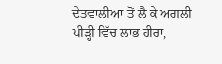ਦੇਤਵਾਲੀਆ ਤੋਂ ਲੈ ਕੇ ਅਗਲੀ ਪੀੜ੍ਹੀ ਵਿੱਚ ਲਾਭ ਹੀਰਾ,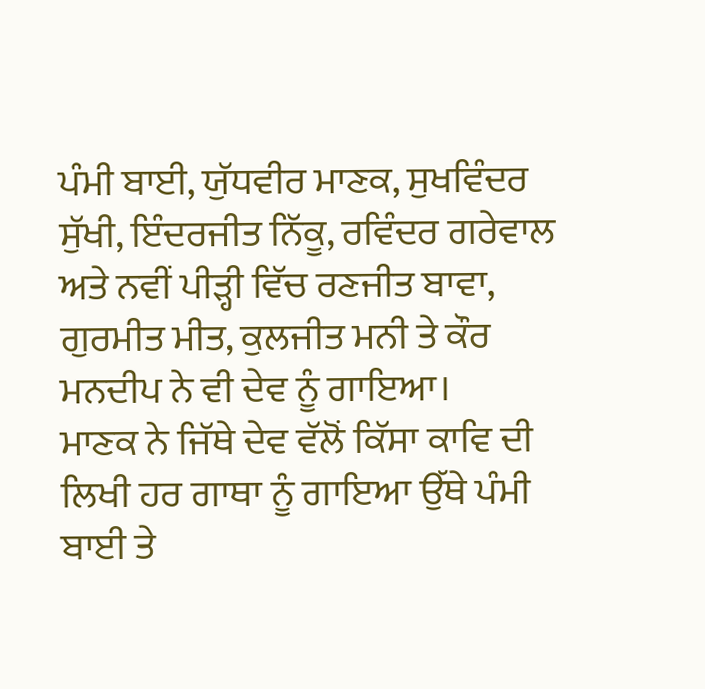ਪੰਮੀ ਬਾਈ, ਯੁੱਧਵੀਰ ਮਾਣਕ, ਸੁਖਵਿੰਦਰ ਸੁੱਖੀ, ਇੰਦਰਜੀਤ ਨਿੱਕੂ, ਰਵਿੰਦਰ ਗਰੇਵਾਲ ਅਤੇ ਨਵੀਂ ਪੀੜ੍ਹੀ ਵਿੱਚ ਰਣਜੀਤ ਬਾਵਾ, ਗੁਰਮੀਤ ਮੀਤ, ਕੁਲਜੀਤ ਮਨੀ ਤੇ ਕੌਰ ਮਨਦੀਪ ਨੇ ਵੀ ਦੇਵ ਨੂੰ ਗਾਇਆ।
ਮਾਣਕ ਨੇ ਜਿੱਥੇ ਦੇਵ ਵੱਲੋਂ ਕਿੱਸਾ ਕਾਵਿ ਦੀ ਲਿਖੀ ਹਰ ਗਾਥਾ ਨੂੰ ਗਾਇਆ ਉੱਥੇ ਪੰਮੀ ਬਾਈ ਤੇ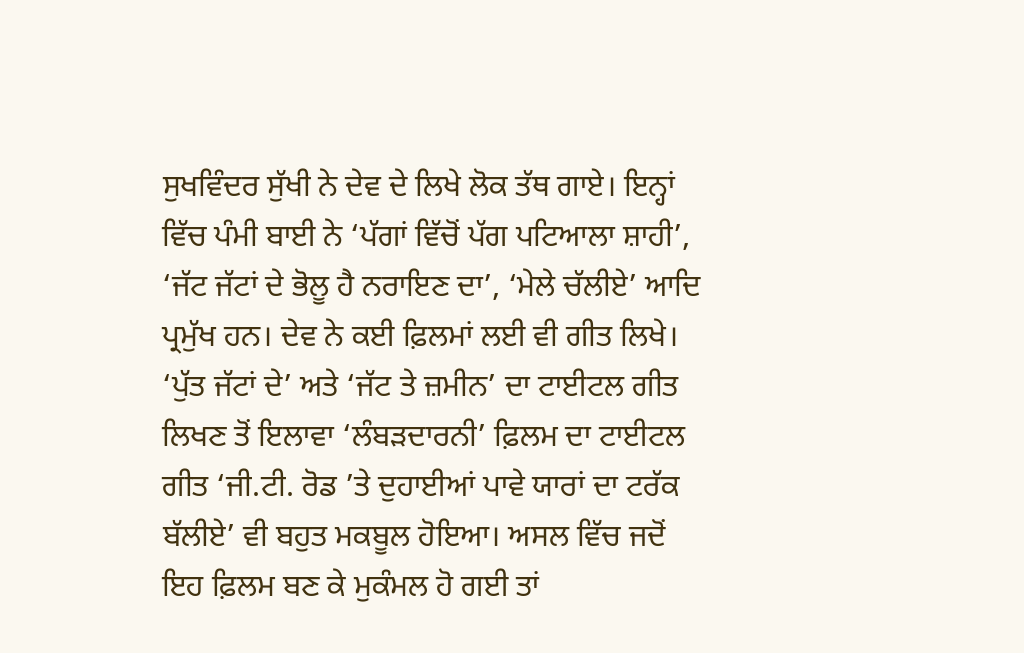ਸੁਖਵਿੰਦਰ ਸੁੱਖੀ ਨੇ ਦੇਵ ਦੇ ਲਿਖੇ ਲੋਕ ਤੱਥ ਗਾਏ। ਇਨ੍ਹਾਂ ਵਿੱਚ ਪੰਮੀ ਬਾਈ ਨੇ ‘ਪੱਗਾਂ ਵਿੱਚੋਂ ਪੱਗ ਪਟਿਆਲਾ ਸ਼ਾਹੀ’, ‘ਜੱਟ ਜੱਟਾਂ ਦੇ ਭੋਲੂ ਹੈ ਨਰਾਇਣ ਦਾ’, ‘ਮੇਲੇ ਚੱਲੀਏ’ ਆਦਿ ਪ੍ਰਮੁੱਖ ਹਨ। ਦੇਵ ਨੇ ਕਈ ਫ਼ਿਲਮਾਂ ਲਈ ਵੀ ਗੀਤ ਲਿਖੇ। ‘ਪੁੱਤ ਜੱਟਾਂ ਦੇ’ ਅਤੇ ‘ਜੱਟ ਤੇ ਜ਼ਮੀਨ’ ਦਾ ਟਾਈਟਲ ਗੀਤ ਲਿਖਣ ਤੋਂ ਇਲਾਵਾ ‘ਲੰਬੜਦਾਰਨੀ’ ਫ਼ਿਲਮ ਦਾ ਟਾਈਟਲ ਗੀਤ ‘ਜੀ.ਟੀ. ਰੋਡ ’ਤੇ ਦੁਹਾਈਆਂ ਪਾਵੇ ਯਾਰਾਂ ਦਾ ਟਰੱਕ ਬੱਲੀਏ’ ਵੀ ਬਹੁਤ ਮਕਬੂਲ ਹੋਇਆ। ਅਸਲ ਵਿੱਚ ਜਦੋਂ ਇਹ ਫ਼ਿਲਮ ਬਣ ਕੇ ਮੁਕੰਮਲ ਹੋ ਗਈ ਤਾਂ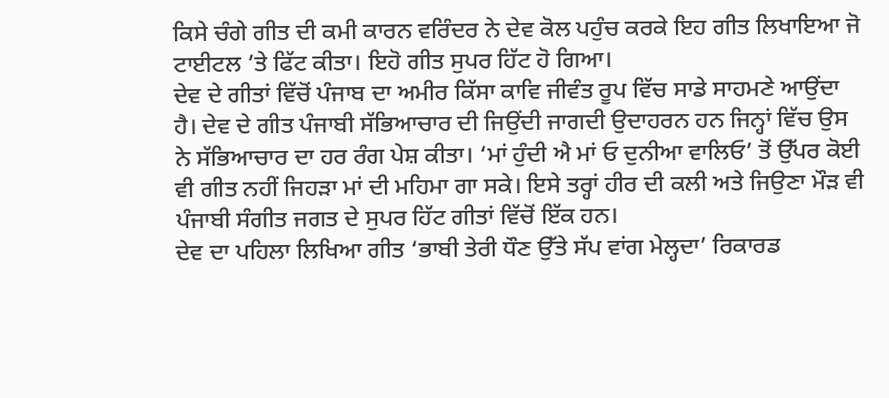ਕਿਸੇ ਚੰਗੇ ਗੀਤ ਦੀ ਕਮੀ ਕਾਰਨ ਵਰਿੰਦਰ ਨੇ ਦੇਵ ਕੋਲ ਪਹੁੰਚ ਕਰਕੇ ਇਹ ਗੀਤ ਲਿਖਾਇਆ ਜੋ ਟਾਈਟਲ ’ਤੇ ਫਿੱਟ ਕੀਤਾ। ਇਹੋ ਗੀਤ ਸੁਪਰ ਹਿੱਟ ਹੋ ਗਿਆ।
ਦੇਵ ਦੇ ਗੀਤਾਂ ਵਿੱਚੋਂ ਪੰਜਾਬ ਦਾ ਅਮੀਰ ਕਿੱਸਾ ਕਾਵਿ ਜੀਵੰਤ ਰੂਪ ਵਿੱਚ ਸਾਡੇ ਸਾਹਮਣੇ ਆਉਂਦਾ ਹੈ। ਦੇਵ ਦੇ ਗੀਤ ਪੰਜਾਬੀ ਸੱਭਿਆਚਾਰ ਦੀ ਜਿਉਂਦੀ ਜਾਗਦੀ ਉਦਾਹਰਨ ਹਨ ਜਿਨ੍ਹਾਂ ਵਿੱਚ ਉਸ ਨੇ ਸੱਭਿਆਚਾਰ ਦਾ ਹਰ ਰੰਗ ਪੇਸ਼ ਕੀਤਾ। ‘ਮਾਂ ਹੁੰਦੀ ਐ ਮਾਂ ਓ ਦੁਨੀਆ ਵਾਲਿਓ’ ਤੋਂ ਉੱਪਰ ਕੋਈ ਵੀ ਗੀਤ ਨਹੀਂ ਜਿਹੜਾ ਮਾਂ ਦੀ ਮਹਿਮਾ ਗਾ ਸਕੇ। ਇਸੇ ਤਰ੍ਹਾਂ ਹੀਰ ਦੀ ਕਲੀ ਅਤੇ ਜਿਉਣਾ ਮੌੜ ਵੀ ਪੰਜਾਬੀ ਸੰਗੀਤ ਜਗਤ ਦੇ ਸੁਪਰ ਹਿੱਟ ਗੀਤਾਂ ਵਿੱਚੋਂ ਇੱਕ ਹਨ।
ਦੇਵ ਦਾ ਪਹਿਲਾ ਲਿਖਿਆ ਗੀਤ ‘ਭਾਬੀ ਤੇਰੀ ਧੌਣ ਉੱਤੇ ਸੱਪ ਵਾਂਗ ਮੇਲ੍ਹਦਾ’ ਰਿਕਾਰਡ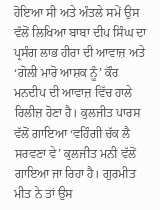ਹੋਇਆ ਸੀ ਅਤੇ ਅੰਤਲੇ ਸਮੇਂ ਉਸ ਵੱਲੋਂ ਲਿਖਿਆ ਬਾਬਾ ਦੀਪ ਸਿੰਘ ਦਾ ਪ੍ਰਸੰਗ ਲਾਭ ਹੀਰਾ ਦੀ ਆਵਾਜ਼ ਅਤੇ ‘ਗੋਲੀ ਮਾਰੋ ਆਸ਼ਕ ਨੂੰ’ ਕੌਰ ਮਨਦੀਪ ਦੀ ਆਵਾਜ਼ ਵਿੱਚ ਹਾਲੇ ਰਿਲੀਜ਼ ਹੋਣਾ ਹੈ। ਕੁਲਜੀਤ ਪਾਰਸ ਵੱਲੋਂ ਗਾਇਆ ‘ਵਹਿੰਗੀ ਚੱਕ ਲੈ ਸਰਵਣਾ ਵੇ’ ਕੁਲਜੀਤ ਮਨੀ ਵੱਲੋਂ ਗਾਇਆ ਜਾ ਰਿਹਾ ਹੈ। ਗੁਰਮੀਤ ਮੀਤ ਨੇ ਤਾਂ ਉਸ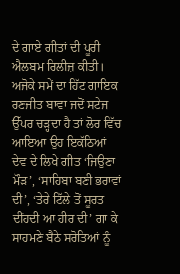ਦੇ ਗਾਏ ਗੀਤਾਂ ਦੀ ਪੂਰੀ ਐਲਬਮ ਰਿਲੀਜ਼ ਕੀਤੀ। ਅਜੋਕੇ ਸਮੇਂ ਦਾ ਹਿੱਟ ਗਾਇਕ ਰਣਜੀਤ ਬਾਵਾ ਜਦੋਂ ਸਟੇਜ ਉੱਪਰ ਚੜ੍ਹਦਾ ਹੈ ਤਾਂ ਲੋਰ ਵਿੱਚ ਆਇਆ ਉਹ ਇਕੱਠਿਆਂ ਦੇਵ ਦੇ ਲਿਖੇ ਗੀਤ ‘ਜਿਉਣਾ ਮੌੜ’, ‘ਸਾਹਿਬਾ ਬਣੀ ਭਰਾਵਾਂ ਦੀ’, ‘ਤੇਰੇ ਟਿੱਲੇ ਤੋਂ ਸੂਰਤ ਦੀਂਹਦੀ ਆ ਹੀਰ ਦੀ’ ਗਾ ਕੇ ਸਾਹਮਣੇ ਬੈਠੇ ਸਰੋਤਿਆਂ ਨੂੰ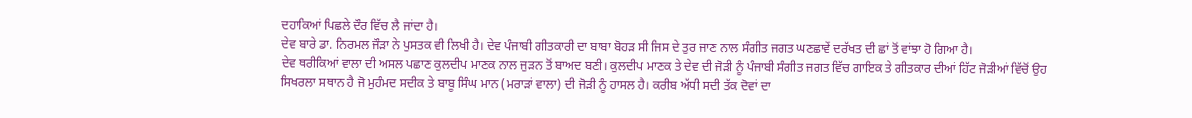ਦਹਾਕਿਆਂ ਪਿਛਲੇ ਦੌਰ ਵਿੱਚ ਲੈ ਜਾਂਦਾ ਹੈ।
ਦੇਵ ਬਾਰੇ ਡਾ. ਨਿਰਮਲ ਜੌੜਾ ਨੇ ਪੁਸਤਕ ਵੀ ਲਿਖੀ ਹੈ। ਦੇਵ ਪੰਜਾਬੀ ਗੀਤਕਾਰੀ ਦਾ ਬਾਬਾ ਬੋਹੜ ਸੀ ਜਿਸ ਦੇ ਤੁਰ ਜਾਣ ਨਾਲ ਸੰਗੀਤ ਜਗਤ ਘਣਛਾਵੇਂ ਦਰੱਖਤ ਦੀ ਛਾਂ ਤੋਂ ਵਾਂਝਾ ਹੋ ਗਿਆ ਹੈ।
ਦੇਵ ਥਰੀਕਿਆਂ ਵਾਲਾ ਦੀ ਅਸਲ ਪਛਾਣ ਕੁਲਦੀਪ ਮਾਣਕ ਨਾਲ ਜੁੜਨ ਤੋਂ ਬਾਅਦ ਬਣੀ। ਕੁਲਦੀਪ ਮਾਣਕ ਤੇ ਦੇਵ ਦੀ ਜੋੜੀ ਨੂੰ ਪੰਜਾਬੀ ਸੰਗੀਤ ਜਗਤ ਵਿੱਚ ਗਾਇਕ ਤੇ ਗੀਤਕਾਰ ਦੀਆਂ ਹਿੱਟ ਜੋੜੀਆਂ ਵਿੱਚੋਂ ਉਹ ਸਿਖਰਲਾ ਸਥਾਨ ਹੈ ਜੋ ਮੁਹੰਮਦ ਸਦੀਕ ਤੇ ਬਾਬੂ ਸਿੰਘ ਮਾਨ (ਮਰਾੜਾਂ ਵਾਲਾ) ਦੀ ਜੋੜੀ ਨੂੰ ਹਾਸਲ ਹੈ। ਕਰੀਬ ਅੱਧੀ ਸਦੀ ਤੱਕ ਦੋਵਾਂ ਦਾ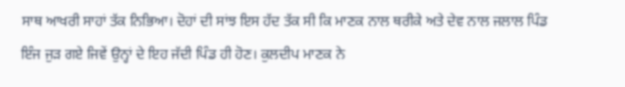ਸਾਥ ਆਖਰੀ ਸਾਹਾਂ ਤੱਕ ਨਿਭਿਆ। ਦੋਹਾਂ ਦੀ ਸਾਂਝ ਇਸ ਹੱਦ ਤੱਕ ਸੀ ਕਿ ਮਾਣਕ ਨਾਲ ਥਰੀਕੇ ਅਤੇ ਦੇਵ ਨਾਲ ਜਲਾਲ ਪਿੰਡ ਇੰਜ ਜੁੜ ਗਏ ਜਿਵੇਂ ਉਨ੍ਹਾਂ ਦੇ ਇਹ ਜੱਦੀ ਪਿੰਡ ਹੀ ਹੋਣ। ਕੁਲਦੀਪ ਮਾਣਕ ਨੇ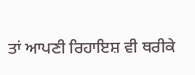ਤਾਂ ਆਪਣੀ ਰਿਹਾਇਸ਼ ਵੀ ਥਰੀਕੇ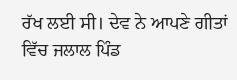ਰੱਖ ਲਈ ਸੀ। ਦੇਵ ਨੇ ਆਪਣੇ ਗੀਤਾਂ ਵਿੱਚ ਜਲਾਲ ਪਿੰਡ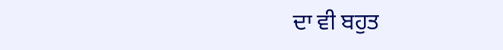ਦਾ ਵੀ ਬਹੁਤ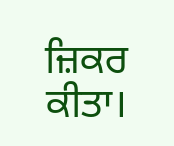ਜ਼ਿਕਰ ਕੀਤਾ।